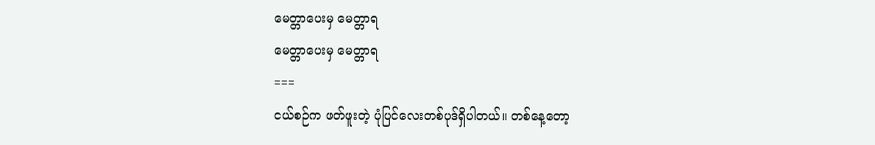မေတ္တာပေးမှ မေတ္တာရ
မေတ္တာပေးမှ မေတ္တာရ
===
ငယ်စဉ်က ဖတ်ဖူးတဲ့ ပုံပြင်လေးတစ်ပုဒ်ရှိပါတယ်။ တစ်နေ့တော့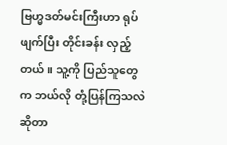ဗြဟ္မဒတ်မင်းကြီးဟာ ရုပ်ဖျက်ပြီး တိုင်းခန်း လှည့်တယ်။ သူ့ကို ပြည်သူတွေက ဘယ်လို တုံ့ပြန်ကြသလဲဆိုတာ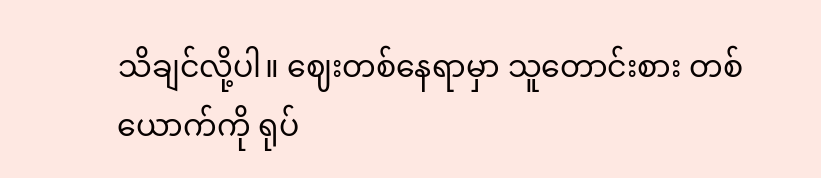သိချင်လို့ပါ။ ဈေးတစ်နေရာမှာ သူတောင်းစား တစ်ယောက်ကို ရုပ်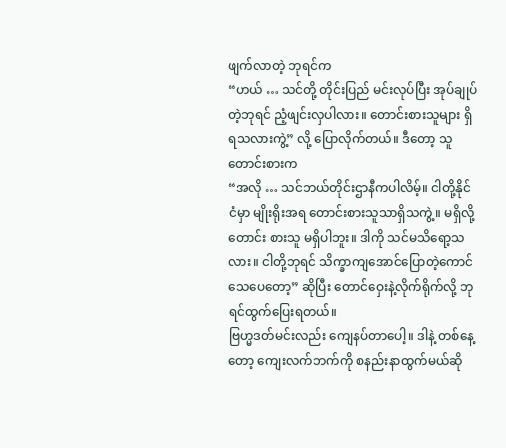ဖျက်လာတဲ့ ဘုရင်က
“ဟယ် … သင်တို့ တိုင်းပြည် မင်းလုပ်ပြီး အုပ်ချုပ်တဲ့ဘုရင် ညံ့ဖျင်းလှပါလား။ တောင်းစားသူများ ရှိရသလားကွဲ့” လို့ ပြောလိုက်တယ်။ ဒီတော့ သူတောင်းစားက
“အလို … သင်ဘယ်တိုင်းဌာနီကပါလိမ့်။ ငါတို့နိုင်ငံမှာ မျိုးရိုးအရ တောင်းစားသူသာရှိသကွဲ့။ မရှိလို့ တောင်း စားသူ မရှိပါဘူး။ ဒါကို သင်မသိရော့သလား။ ငါတို့ဘုရင် သိက္ခာကျအောင်ပြောတဲ့ကောင် သေပေတော့” ဆိုပြီး တောင်ဝှေးနဲ့လိုက်ရိုက်လို့ ဘုရင်ထွက်ပြေးရတယ်။
ဗြဟ္မဒတ်မင်းလည်း ကျေနပ်တာပေါ့။ ဒါနဲ့ တစ်နေ့တော့ ကျေးလက်ဘက်ကို စနည်းနာထွက်မယ်ဆို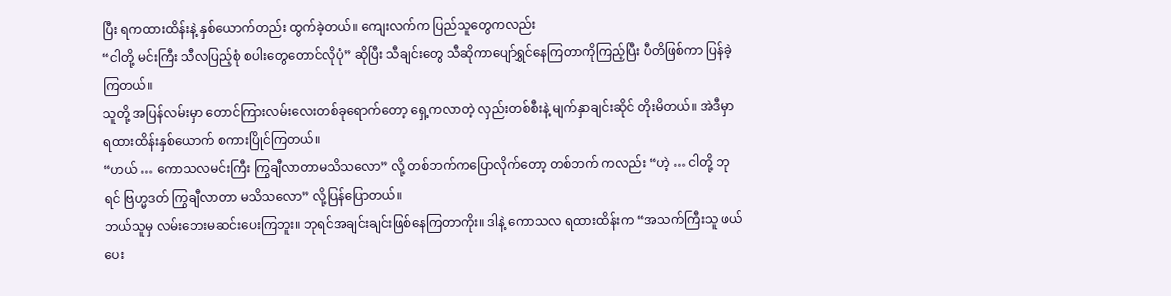ပြီး ရကထားထိန်းနဲ့ နှစ်ယောက်တည်း ထွက်ခဲ့တယ်။ ကျေးလက်က ပြည်သူတွေကလည်း
“ငါတို့ မင်းကြီး သီလပြည့်စုံ စပါးတွေတောင်လိုပုံ” ဆိုပြီး သီချင်းတွေ သီဆိုကာပျော်ရွှင်နေကြတာကိုကြည့်ပြီး ပီတိဖြစ်ကာ ပြန်ခဲ့ကြတယ်။
သူတို့ အပြန်လမ်းမှာ တောင်ကြားလမ်းလေးတစ်ခုရောက်တော့ ရှေ့ကလာတဲ့ လှည်းတစ်စီးနဲ့ မျက်နှာချင်းဆိုင် တိုးမိတယ်။ အဲဒီမှာ ရထားထိန်းနှစ်ယောက် စကားပြိုင်ကြတယ်။
“ဟယ် … ကောသလမင်းကြီး ကြွချီလာတာမသိသလော” လို့ တစ်ဘက်ကပြောလိုက်တော့ တစ်ဘက် ကလည်း “ဟဲ့ … ငါတို့ ဘုရင် ဗြဟ္မဒတ် ကြွချီလာတာ မသိသလော” လို့ပြန်ပြောတယ်။
ဘယ်သူမှ လမ်းဘေးမဆင်းပေးကြဘူး။ ဘုရင်အချင်းချင်းဖြစ်နေကြတာကိုး။ ဒါနဲ့ ကောသလ ရထားထိန်းက “အသက်ကြီးသူ ဖယ်ပေး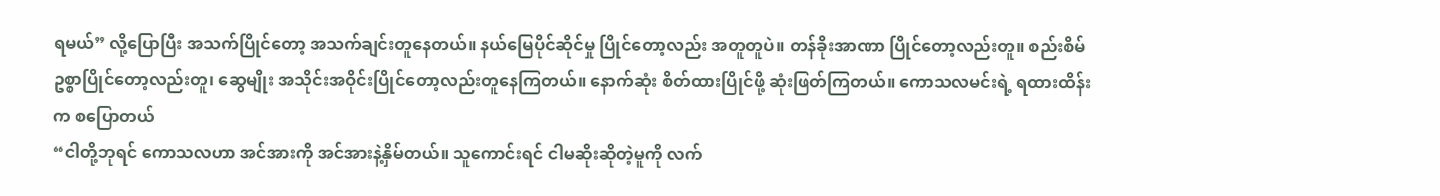ရမယ်” လို့ပြောပြီး အသက်ပြိုင်တော့ အသက်ချင်းတူနေတယ်။ နယ်မြေပိုင်ဆိုင်မှု ပြိုင်တော့လည်း အတူတူပဲ။ တန်ခိုးအာဏာ ပြိုင်တော့လည်းတူ။ စည်းစိမ်ဥစ္စာပြိုင်တော့လည်းတူ၊ ဆွေမျိုး အသိုင်းအဝိုင်းပြိုင်တော့လည်းတူနေကြတယ်။ နောက်ဆုံး စိတ်ထားပြိုင်ဖို့ ဆုံးဖြတ်ကြတယ်။ ကောသလမင်းရဲ့ ရထားထိန်းက စပြောတယ်
“ငါတို့ဘုရင် ကောသလဟာ အင်အားကို အင်အားနဲ့နှိမ်တယ်။ သူကောင်းရင် ငါမဆိုးဆိုတဲ့မူကို လက်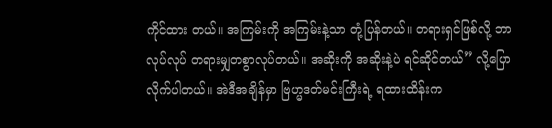ကိုင်ထား တယ်။ အကြမ်းကို အကြမ်းနဲ့သာ တုံ့ပြန်တယ်။ တရားရှင်ဖြစ်လို့ ဘာလုပ်လုပ် တရားမျှတစွာလုပ်တယ်။ အဆိုးကို အဆိုးနဲ့ပဲ ရင်ဆိုင်တယ်” လို့ပြောလိုက်ပါတယ်။ အဲဒီအချိန်မှာ ဗြဟ္မဒတ်မင်းကြီးရဲ့ ရထားထိန်းက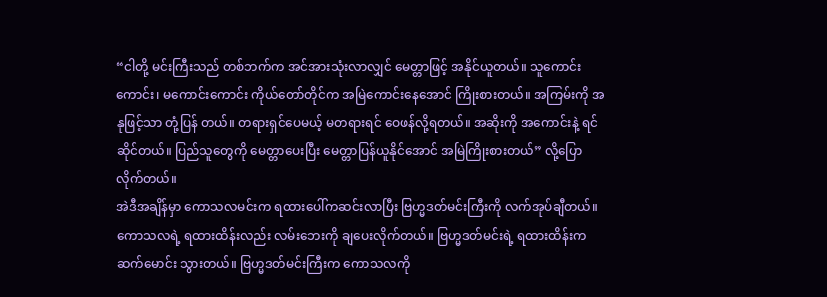“ငါတို့ မင်းကြီးသည် တစ်ဘက်က အင်အားသုံးလာလျှင် မေတ္တာဖြင့် အနိုင်ယူတယ်။ သူကောင်းကောင်း၊ မကောင်းကောင်း ကိုယ်တော်တိုင်က အမြဲကောင်းနေအောင် ကြိုးစားတယ်။ အကြမ်းကို အနုဖြင့်သာ တုံ့ပြန် တယ်။ တရားရှင်ပေမယ့် မတရားရင် ဝေဖန်လို့ရတယ်။ အဆိုးကို အကောင်းနဲ့ ရင်ဆိုင်တယ်။ ပြည်သူတွေကို မေတ္တာပေးပြီး မေတ္တာပြန်ယူနိုင်အောင် အမြဲကြိုးစားတယ်” လို့ပြောလိုက်တယ်။
အဲဒီအချိန်မှာ ကောသလမင်းက ရထားပေါ်ကဆင်းလာပြီး ဗြဟ္မဒတ်မင်းကြီးကို လက်အုပ်ချီတယ်။ ကောသလရဲ့ ရထားထိန်းလည်း လမ်းဘေးကို ချပေးလိုက်တယ်။ ဗြဟ္မဒတ်မင်းရဲ့ ရထားထိန်းက ဆက်မောင်း သွားတယ်။ ဗြဟ္မဒတ်မင်းကြီးက ကောသလကို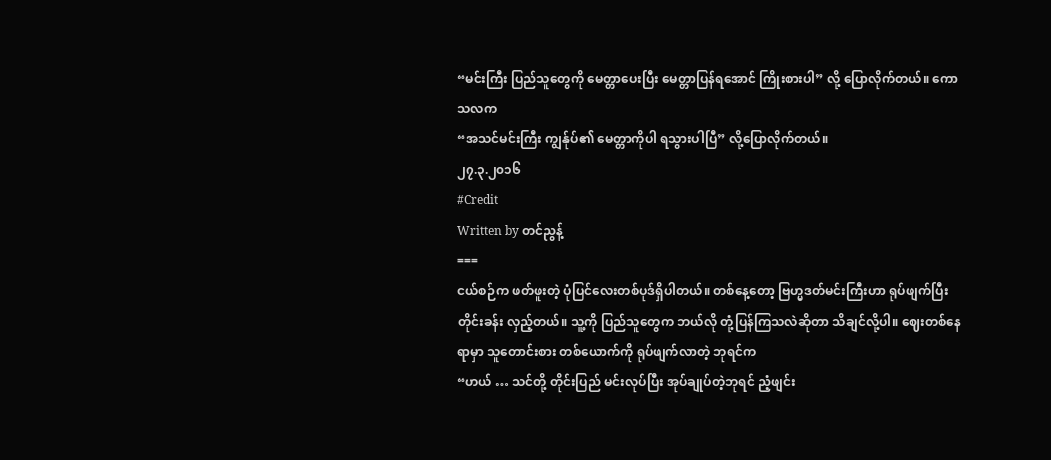“မင်းကြီး ပြည်သူတွေကို မေတ္တာပေးပြီး မေတ္တာပြန်ရအောင် ကြိုးစားပါ” လို့ ပြောလိုက်တယ်။ ကောသလက
“အသင်မင်းကြီး ကျွန်ုပ်၏ မေတ္တာကိုပါ ရသွားပါပြီ” လို့ပြောလိုက်တယ်။
၂၇.၃.၂၀၁၆
#Credit
Written by တင်ညွန့်
===
ငယ်စဉ်က ဖတ်ဖူးတဲ့ ပုံပြင်လေးတစ်ပုဒ်ရှိပါတယ်။ တစ်နေ့တော့ ဗြဟ္မဒတ်မင်းကြီးဟာ ရုပ်ဖျက်ပြီး တိုင်းခန်း လှည့်တယ်။ သူ့ကို ပြည်သူတွေက ဘယ်လို တုံ့ပြန်ကြသလဲဆိုတာ သိချင်လို့ပါ။ ဈေးတစ်နေရာမှာ သူတောင်းစား တစ်ယောက်ကို ရုပ်ဖျက်လာတဲ့ ဘုရင်က
“ဟယ် … သင်တို့ တိုင်းပြည် မင်းလုပ်ပြီး အုပ်ချုပ်တဲ့ဘုရင် ညံ့ဖျင်း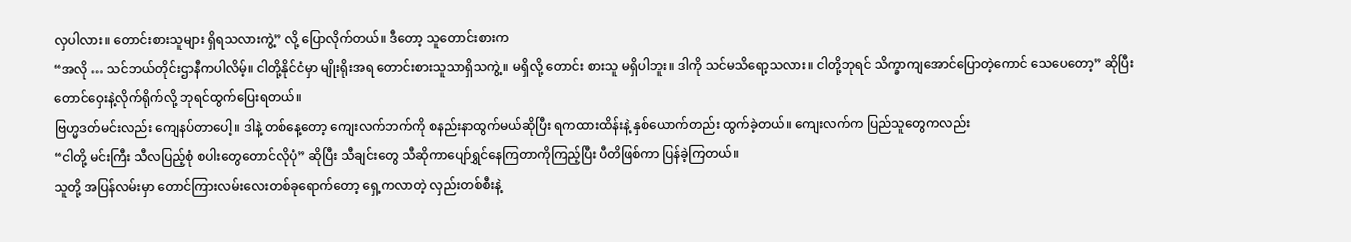လှပါလား။ တောင်းစားသူများ ရှိရသလားကွဲ့” လို့ ပြောလိုက်တယ်။ ဒီတော့ သူတောင်းစားက
“အလို … သင်ဘယ်တိုင်းဌာနီကပါလိမ့်။ ငါတို့နိုင်ငံမှာ မျိုးရိုးအရ တောင်းစားသူသာရှိသကွဲ့။ မရှိလို့ တောင်း စားသူ မရှိပါဘူး။ ဒါကို သင်မသိရော့သလား။ ငါတို့ဘုရင် သိက္ခာကျအောင်ပြောတဲ့ကောင် သေပေတော့” ဆိုပြီး တောင်ဝှေးနဲ့လိုက်ရိုက်လို့ ဘုရင်ထွက်ပြေးရတယ်။
ဗြဟ္မဒတ်မင်းလည်း ကျေနပ်တာပေါ့။ ဒါနဲ့ တစ်နေ့တော့ ကျေးလက်ဘက်ကို စနည်းနာထွက်မယ်ဆိုပြီး ရကထားထိန်းနဲ့ နှစ်ယောက်တည်း ထွက်ခဲ့တယ်။ ကျေးလက်က ပြည်သူတွေကလည်း
“ငါတို့ မင်းကြီး သီလပြည့်စုံ စပါးတွေတောင်လိုပုံ” ဆိုပြီး သီချင်းတွေ သီဆိုကာပျော်ရွှင်နေကြတာကိုကြည့်ပြီး ပီတိဖြစ်ကာ ပြန်ခဲ့ကြတယ်။
သူတို့ အပြန်လမ်းမှာ တောင်ကြားလမ်းလေးတစ်ခုရောက်တော့ ရှေ့ကလာတဲ့ လှည်းတစ်စီးနဲ့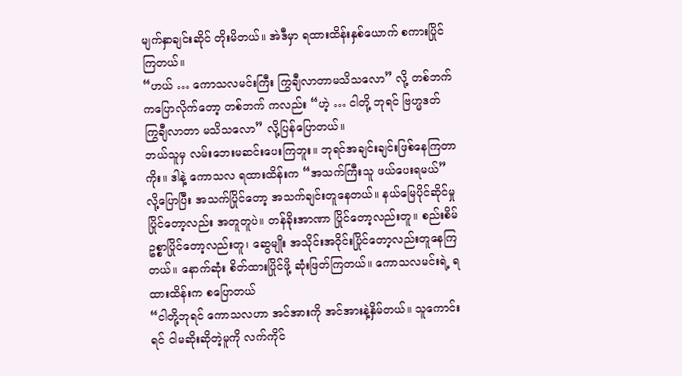မျက်နှာချင်းဆိုင် တိုးမိတယ်။ အဲဒီမှာ ရထားထိန်းနှစ်ယောက် စကားပြိုင်ကြတယ်။
“ဟယ် … ကောသလမင်းကြီး ကြွချီလာတာမသိသလော” လို့ တစ်ဘက်ကပြောလိုက်တော့ တစ်ဘက် ကလည်း “ဟဲ့ … ငါတို့ ဘုရင် ဗြဟ္မဒတ် ကြွချီလာတာ မသိသလော” လို့ပြန်ပြောတယ်။
ဘယ်သူမှ လမ်းဘေးမဆင်းပေးကြဘူး။ ဘုရင်အချင်းချင်းဖြစ်နေကြတာကိုး။ ဒါနဲ့ ကောသလ ရထားထိန်းက “အသက်ကြီးသူ ဖယ်ပေးရမယ်” လို့ပြောပြီး အသက်ပြိုင်တော့ အသက်ချင်းတူနေတယ်။ နယ်မြေပိုင်ဆိုင်မှု ပြိုင်တော့လည်း အတူတူပဲ။ တန်ခိုးအာဏာ ပြိုင်တော့လည်းတူ။ စည်းစိမ်ဥစ္စာပြိုင်တော့လည်းတူ၊ ဆွေမျိုး အသိုင်းအဝိုင်းပြိုင်တော့လည်းတူနေကြတယ်။ နောက်ဆုံး စိတ်ထားပြိုင်ဖို့ ဆုံးဖြတ်ကြတယ်။ ကောသလမင်းရဲ့ ရထားထိန်းက စပြောတယ်
“ငါတို့ဘုရင် ကောသလဟာ အင်အားကို အင်အားနဲ့နှိမ်တယ်။ သူကောင်းရင် ငါမဆိုးဆိုတဲ့မူကို လက်ကိုင်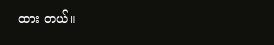ထား တယ်။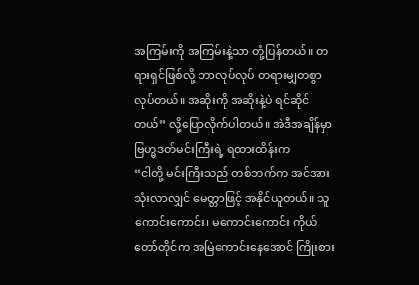အကြမ်းကို အကြမ်းနဲ့သာ တုံ့ပြန်တယ်။ တရားရှင်ဖြစ်လို့ ဘာလုပ်လုပ် တရားမျှတစွာလုပ်တယ်။ အဆိုးကို အဆိုးနဲ့ပဲ ရင်ဆိုင်တယ်” လို့ပြောလိုက်ပါတယ်။ အဲဒီအချိန်မှာ ဗြဟ္မဒတ်မင်းကြီးရဲ့ ရထားထိန်းက
“ငါတို့ မင်းကြီးသည် တစ်ဘက်က အင်အားသုံးလာလျှင် မေတ္တာဖြင့် အနိုင်ယူတယ်။ သူကောင်းကောင်း၊ မကောင်းကောင်း ကိုယ်တော်တိုင်က အမြဲကောင်းနေအောင် ကြိုးစား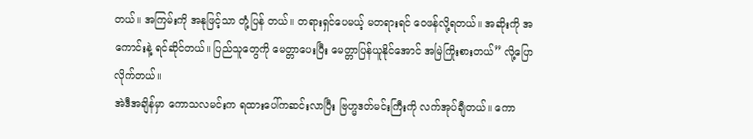တယ်။ အကြမ်းကို အနုဖြင့်သာ တုံ့ပြန် တယ်။ တရားရှင်ပေမယ့် မတရားရင် ဝေဖန်လို့ရတယ်။ အဆိုးကို အကောင်းနဲ့ ရင်ဆိုင်တယ်။ ပြည်သူတွေကို မေတ္တာပေးပြီး မေတ္တာပြန်ယူနိုင်အောင် အမြဲကြိုးစားတယ်” လို့ပြောလိုက်တယ်။
အဲဒီအချိန်မှာ ကောသလမင်းက ရထားပေါ်ကဆင်းလာပြီး ဗြဟ္မဒတ်မင်းကြီးကို လက်အုပ်ချီတယ်။ ကော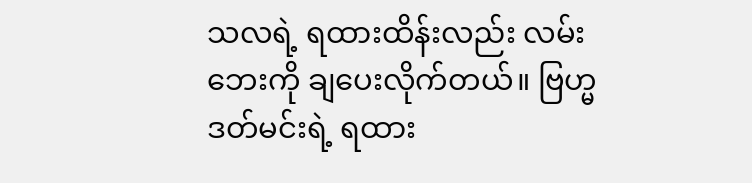သလရဲ့ ရထားထိန်းလည်း လမ်းဘေးကို ချပေးလိုက်တယ်။ ဗြဟ္မဒတ်မင်းရဲ့ ရထား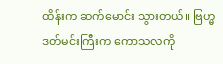ထိန်းက ဆက်မောင်း သွားတယ်။ ဗြဟ္မဒတ်မင်းကြီးက ကောသလကို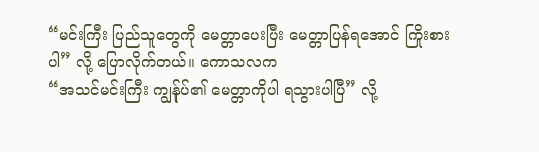“မင်းကြီး ပြည်သူတွေကို မေတ္တာပေးပြီး မေတ္တာပြန်ရအောင် ကြိုးစားပါ” လို့ ပြောလိုက်တယ်။ ကောသလက
“အသင်မင်းကြီး ကျွန်ုပ်၏ မေတ္တာကိုပါ ရသွားပါပြီ” လို့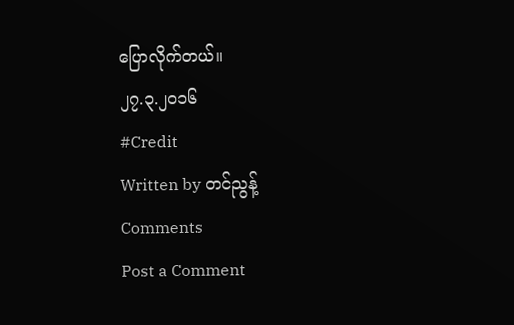ပြောလိုက်တယ်။
၂၇.၃.၂၀၁၆
#Credit
Written by တင်ညွန့်
Comments
Post a Comment